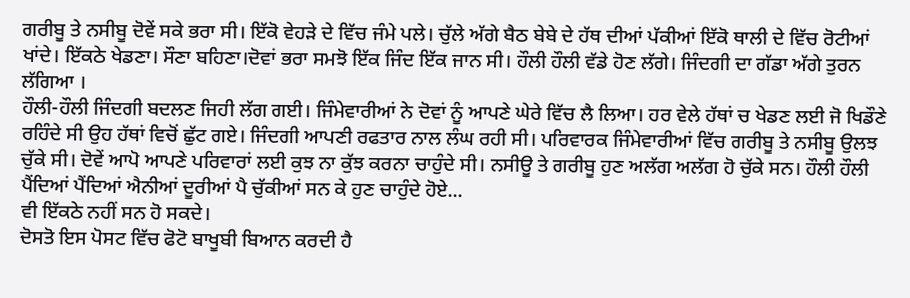ਗਰੀਬੂ ਤੇ ਨਸੀਬੂ ਦੋਵੇਂ ਸਕੇ ਭਰਾ ਸੀ। ਇੱਕੋ ਵੇਹੜੇ ਦੇ ਵਿੱਚ ਜੰਮੇ ਪਲੇ। ਚੁੱਲੇ ਅੱਗੇ ਬੈਠ ਬੇਬੇ ਦੇ ਹੱਥ ਦੀਆਂ ਪੱਕੀਆਂ ਇੱਕੋ ਥਾਲੀ ਦੇ ਵਿੱਚ ਰੋਟੀਆਂ ਖਾਂਦੇ। ਇੱਕਠੇ ਖੇਡਣਾ। ਸੌਣਾ ਬਹਿਣਾ।ਦੋਵਾਂ ਭਰਾ ਸਮਝੋ ਇੱਕ ਜਿੰਦ ਇੱਕ ਜਾਨ ਸੀ। ਹੌਲੀ ਹੌਲੀ ਵੱਡੇ ਹੋਣ ਲੱਗੇ। ਜਿੰਦਗੀ ਦਾ ਗੱਡਾ ਅੱਗੇ ਤੁਰਨ ਲੱਗਿਆ ।
ਹੌਲੀ-ਹੌਲੀ ਜਿੰਦਗੀ ਬਦਲਣ ਜਿਹੀ ਲੱਗ ਗਈ। ਜਿੰਮੇਵਾਰੀਆਂ ਨੇ ਦੋਵਾਂ ਨੂੰ ਆਪਣੇ ਘੇਰੇ ਵਿੱਚ ਲੈ ਲਿਆ। ਹਰ ਵੇਲੇ ਹੱਥਾਂ ਚ ਖੇਡਣ ਲਈ ਜੋ ਖਿਡੌਣੇ ਰਹਿੰਦੇ ਸੀ ਉਹ ਹੱਥਾਂ ਵਿਚੋਂ ਛੁੱਟ ਗਏ। ਜਿੰਦਗੀ ਆਪਣੀ ਰਫਤਾਰ ਨਾਲ ਲੰਘ ਰਹੀ ਸੀ। ਪਰਿਵਾਰਕ ਜਿੰਮੇਵਾਰੀਆਂ ਵਿੱਚ ਗਰੀਬੂ ਤੇ ਨਸੀਬੂ ਉਲਝ ਚੁੱਕੇ ਸੀ। ਦੋਵੇਂ ਆਪੋ ਆਪਣੇ ਪਰਿਵਾਰਾਂ ਲਈ ਕੁਝ ਨਾ ਕੁੱਝ ਕਰਨਾ ਚਾਹੁੰਦੇ ਸੀ। ਨਸੀਊ ਤੇ ਗਰੀਬੂ ਹੁਣ ਅਲੱਗ ਅਲੱਗ ਹੋ ਚੁੱਕੇ ਸਨ। ਹੌਲੀ ਹੌਲੀ ਪੈਂਦਿਆਂ ਪੈਂਦਿਆਂ ਐਨੀਆਂ ਦੂਰੀਆਂ ਪੈ ਚੁੱਕੀਆਂ ਸਨ ਕੇ ਹੁਣ ਚਾਹੁੰਦੇ ਹੋਏ...
ਵੀ ਇੱਕਠੇ ਨਹੀਂ ਸਨ ਹੋ ਸਕਦੇ।
ਦੋਸਤੋ ਇਸ ਪੋਸਟ ਵਿੱਚ ਫੋਟੋ ਬਾਖੂਬੀ ਬਿਆਨ ਕਰਦੀ ਹੈ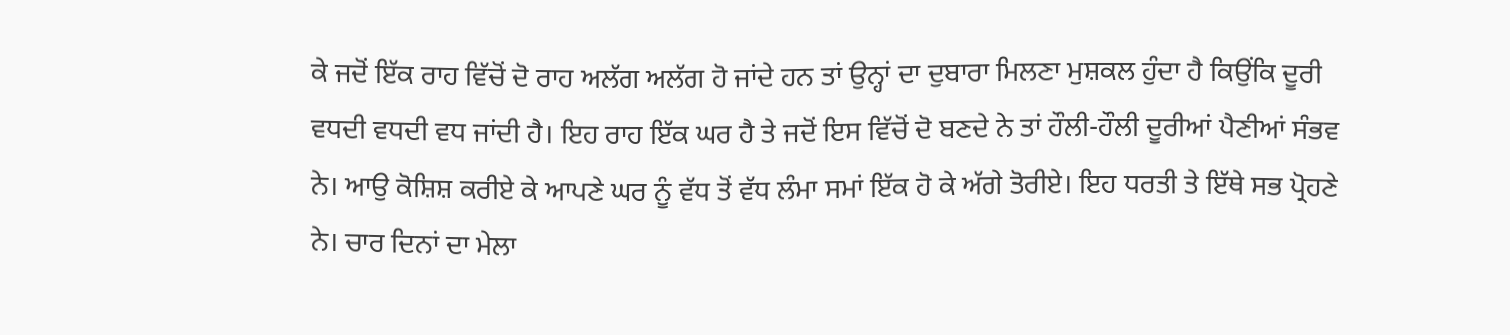ਕੇ ਜਦੋਂ ਇੱਕ ਰਾਹ ਵਿੱਚੋਂ ਦੋ ਰਾਹ ਅਲੱਗ ਅਲੱਗ ਹੋ ਜਾਂਦੇ ਹਨ ਤਾਂ ਉਨ੍ਹਾਂ ਦਾ ਦੁਬਾਰਾ ਮਿਲਣਾ ਮੁਸ਼ਕਲ ਹੁੰਦਾ ਹੈ ਕਿਉਂਕਿ ਦੂਰੀ ਵਧਦੀ ਵਧਦੀ ਵਧ ਜਾਂਦੀ ਹੈ। ਇਹ ਰਾਹ ਇੱਕ ਘਰ ਹੈ ਤੇ ਜਦੋਂ ਇਸ ਵਿੱਚੋਂ ਦੋ ਬਣਦੇ ਨੇ ਤਾਂ ਹੌਲੀ-ਹੌਲੀ ਦੂਰੀਆਂ ਪੈਣੀਆਂ ਸੰਭਵ ਨੇ। ਆਉ ਕੋਸ਼ਿਸ਼ ਕਰੀਏ ਕੇ ਆਪਣੇ ਘਰ ਨੂੰ ਵੱਧ ਤੋਂ ਵੱਧ ਲੰਮਾ ਸਮਾਂ ਇੱਕ ਹੋ ਕੇ ਅੱਗੇ ਤੋਰੀਏ। ਇਹ ਧਰਤੀ ਤੇ ਇੱਥੇ ਸਭ ਪ੍ਰੋਹਣੇ ਨੇ। ਚਾਰ ਦਿਨਾਂ ਦਾ ਮੇਲਾ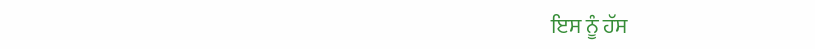ਇਸ ਨੂੰ ਹੱਸ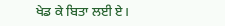ਖੇਡ ਕੇ ਬਿਤਾ ਲਈ ਏ।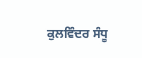ਕੁਲਵਿੰਦਰ ਸੰਧੂ